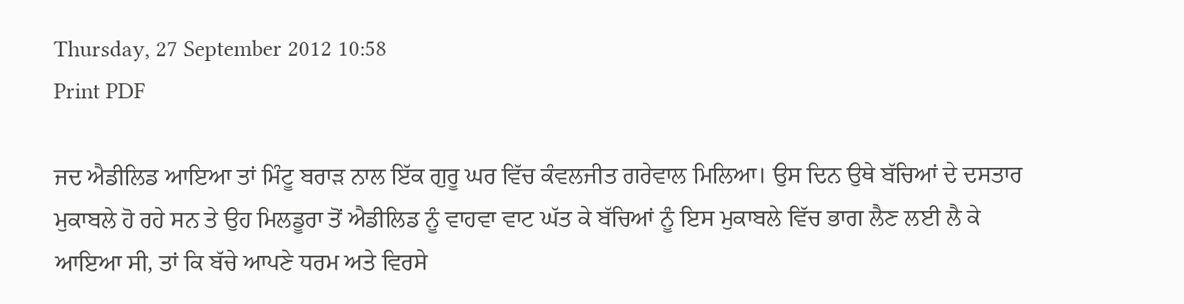Thursday, 27 September 2012 10:58
Print PDF

ਜਦ ਐਡੀਲਿਡ ਆਇਆ ਤਾਂ ਮਿੰਟੂ ਬਰਾੜ ਨਾਲ ਇੱਕ ਗੁਰੂ ਘਰ ਵਿੱਚ ਕੰਵਲਜੀਤ ਗਰੇਵਾਲ ਮਿਲਿਆ। ਉਸ ਦਿਨ ਉਥੇ ਬੱਚਿਆਂ ਦੇ ਦਸਤਾਰ ਮੁਕਾਬਲੇ ਹੋ ਰਹੇ ਸਨ ਤੇ ਉਹ ਮਿਲਡੂਰਾ ਤੋਂ ਐਡੀਲਿਡ ਨੂੰ ਵਾਹਵਾ ਵਾਟ ਘੱਤ ਕੇ ਬੱਚਿਆਂ ਨੂੰ ਇਸ ਮੁਕਾਬਲੇ ਵਿੱਚ ਭਾਗ ਲੈਣ ਲਈ ਲੈ ਕੇ ਆਇਆ ਸੀ, ਤਾਂ ਕਿ ਬੱਚੇ ਆਪਣੇ ਧਰਮ ਅਤੇ ਵਿਰਸੇ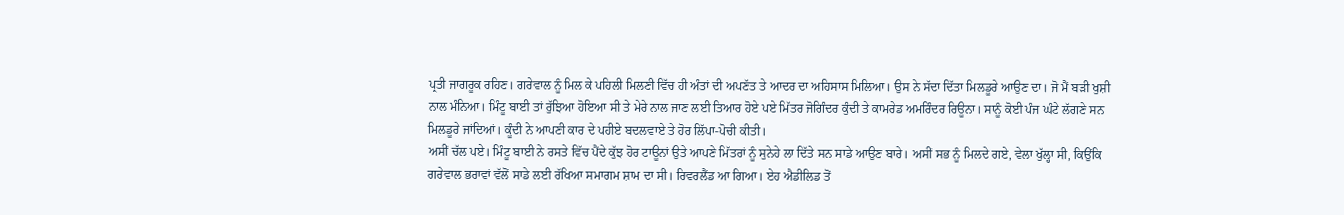ਪ੍ਰਤੀ ਜਾਗਰੂਕ ਰਹਿਣ। ਗਰੇਵਾਲ ਨੂੰ ਮਿਲ ਕੇ ਪਹਿਲੀ ਮਿਲਣੀ ਵਿੱਚ ਹੀ ਅੰਤਾਂ ਦੀ ਅਪਣੱਤ ਤੇ ਆਦਰ ਦਾ ਅਹਿਸਾਸ ਮਿਲਿਆ। ਉਸ ਨੇ ਸੱਦਾ ਦਿੱਤਾ ਮਿਲਡੂਰੇ ਆਉਣ ਦਾ। ਜੋ ਮੈਂ ਬੜੀ ਖੁਸ਼ੀ ਨਾਲ ਮੰਨਿਆ। ਮਿੰਟੂ ਬਾਈ ਤਾਂ ਰੁੱਝਿਆ ਹੋਇਆ ਸੀ ਤੇ ਮੇਰੇ ਨਾਲ ਜਾਣ ਲਈ ਤਿਆਰ ਹੋਏ ਪਏ ਮਿੱਤਰ ਜੋਗਿੰਦਰ ਕੁੰਦੀ ਤੇ ਕਾਮਰੇਡ ਅਮਰਿੰਦਰ ਰਿਊਨਾ। ਸਾਨੂੰ ਕੋਈ ਪੰਜ ਘੰਟੇ ਲੱਗਣੇ ਸਨ ਮਿਲਡੂਰੇ ਜਾਂਦਿਆਂ। ਕੂੰਦੀ ਨੇ ਆਪਣੀ ਕਾਰ ਦੇ ਪਹੀਏ ਬਦਲਵਾਏ ਤੇ ਹੋਰ ਲਿੱਪਾ-ਪੋਚੀ ਕੀਤੀ।
ਅਸੀਂ ਚੱਲ ਪਏ। ਮਿੰਟੂ ਬਾਈ ਨੇ ਰਸਤੇ ਵਿੱਚ ਪੈਂਦੇ ਕੁੱਝ ਹੋਰ ਟਾਊਨਾਂ ਉਤੇ ਆਪਣੇ ਮਿੱਤਰਾਂ ਨੂੰ ਸੁਨੇਹੇ ਲਾ ਦਿੱਤੇ ਸਨ ਸਾਡੇ ਆਉਣ ਬਾਰੇ। ਅਸੀਂ ਸਭ ਨੂੰ ਮਿਲਦੇ ਗਏ, ਵੇਲਾ ਖੁੱਲ੍ਹਾ ਸੀ, ਕਿਉਂਕਿ ਗਰੇਵਾਲ ਭਰਾਵਾਂ ਵੱਲੋਂ ਸਾਡੇ ਲਈ ਰੱਖਿਆ ਸਮਾਗਮ ਸ਼ਾਮ ਦਾ ਸੀ। ਰਿਵਰਲੈਂਡ ਆ ਗਿਆ। ਏਹ ਐਡੀਲਿਡ ਤੋਂ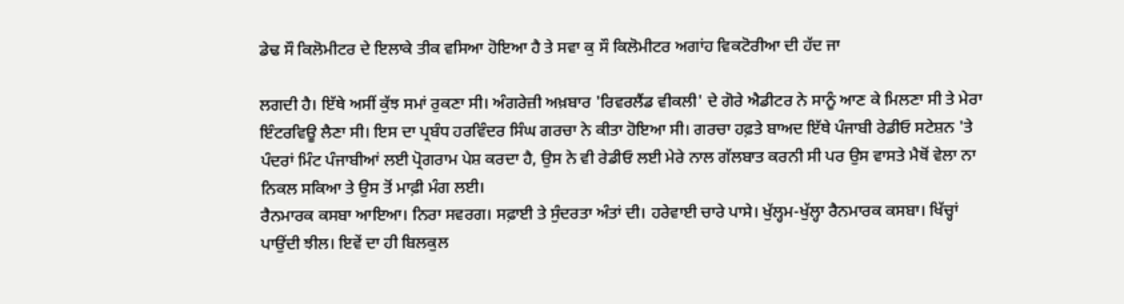ਡੇਢ ਸੌ ਕਿਲੋਮੀਟਰ ਦੇ ਇਲਾਕੇ ਤੀਕ ਵਸਿਆ ਹੋਇਆ ਹੈ ਤੇ ਸਵਾ ਕੁ ਸੌ ਕਿਲੋਮੀਟਰ ਅਗਾਂਹ ਵਿਕਟੋਰੀਆ ਦੀ ਹੱਦ ਜਾ

ਲਗਦੀ ਹੈ। ਇੱਥੇ ਅਸੀਂ ਕੁੱਝ ਸਮਾਂ ਰੁਕਣਾ ਸੀ। ਅੰਗਰੇਜ਼ੀ ਅਖ਼ਬਾਰ 'ਰਿਵਰਲੈਂਡ ਵੀਕਲੀ' ਦੇ ਗੋਰੇ ਐਡੀਟਰ ਨੇ ਸਾਨੂੰ ਆਣ ਕੇ ਮਿਲਣਾ ਸੀ ਤੇ ਮੇਰਾ ਇੰਟਰਵਿਊ ਲੈਣਾ ਸੀ। ਇਸ ਦਾ ਪ੍ਰਬੰਧ ਹਰਵਿੰਦਰ ਸਿੰਘ ਗਰਚਾ ਨੇ ਕੀਤਾ ਹੋਇਆ ਸੀ। ਗਰਚਾ ਹਫ਼ਤੇ ਬਾਅਦ ਇੱਥੇ ਪੰਜਾਬੀ ਰੇਡੀਓ ਸਟੇਸ਼ਨ 'ਤੇ ਪੰਦਰਾਂ ਮਿੰਟ ਪੰਜਾਬੀਆਂ ਲਈ ਪ੍ਰੋਗਰਾਮ ਪੇਸ਼ ਕਰਦਾ ਹੈ, ਉਸ ਨੇ ਵੀ ਰੇਡੀਓ ਲਈ ਮੇਰੇ ਨਾਲ ਗੱਲਬਾਤ ਕਰਨੀ ਸੀ ਪਰ ਉਸ ਵਾਸਤੇ ਮੈਥੋਂ ਵੇਲਾ ਨਾ ਨਿਕਲ ਸਕਿਆ ਤੇ ਉਸ ਤੋਂ ਮਾਫ਼ੀ ਮੰਗ ਲਈ।
ਰੈਨਮਾਰਕ ਕਸਬਾ ਆਇਆ। ਨਿਰਾ ਸਵਰਗ। ਸਫ਼ਾਈ ਤੇ ਸੁੰਦਰਤਾ ਅੰਤਾਂ ਦੀ। ਹਰੇਵਾਈ ਚਾਰੇ ਪਾਸੇ। ਖੁੱਲ੍ਹਮ-ਖੁੱਲ੍ਹਾ ਰੈਨਮਾਰਕ ਕਸਬਾ। ਖਿੱਚ੍ਹਾਂ ਪਾਉਂਦੀ ਝੀਲ। ਇਵੇਂ ਦਾ ਹੀ ਬਿਲਕੁਲ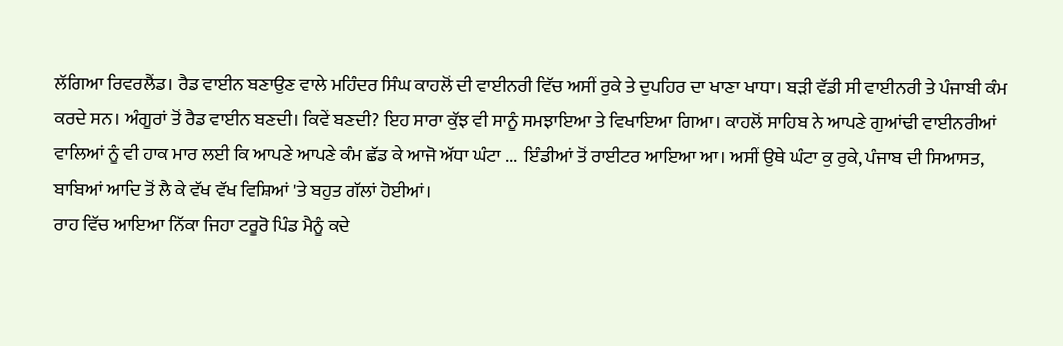ਲੱਗਿਆ ਰਿਵਰਲੈਂਡ। ਰੈਡ ਵਾਈਨ ਬਣਾਉਣ ਵਾਲੇ ਮਹਿੰਦਰ ਸਿੰਘ ਕਾਹਲੋਂ ਦੀ ਵਾਈਨਰੀ ਵਿੱਚ ਅਸੀਂ ਰੁਕੇ ਤੇ ਦੁਪਹਿਰ ਦਾ ਖਾਣਾ ਖਾਧਾ। ਬੜੀ ਵੱਡੀ ਸੀ ਵਾਈਨਰੀ ਤੇ ਪੰਜਾਬੀ ਕੰਮ ਕਰਦੇ ਸਨ। ਅੰਗੂਰਾਂ ਤੋਂ ਰੈਡ ਵਾਈਨ ਬਣਦੀ। ਕਿਵੇਂ ਬਣਦੀ? ਇਹ ਸਾਰਾ ਕੁੱਝ ਵੀ ਸਾਨੂੰ ਸਮਝਾਇਆ ਤੇ ਵਿਖਾਇਆ ਗਿਆ। ਕਾਹਲੋਂ ਸਾਹਿਬ ਨੇ ਆਪਣੇ ਗੁਆਂਢੀ ਵਾਈਨਰੀਆਂ ਵਾਲਿਆਂ ਨੂੰ ਵੀ ਹਾਕ ਮਾਰ ਲਈ ਕਿ ਆਪਣੇ ਆਪਣੇ ਕੰਮ ਛੱਡ ਕੇ ਆਜੋ ਅੱਧਾ ਘੰਟਾ ...  ਇੰਡੀਆਂ ਤੋਂ ਰਾਈਟਰ ਆਇਆ ਆ। ਅਸੀਂ ਉਥੇ ਘੰਟਾ ਕੁ ਰੁਕੇ, ਪੰਜਾਬ ਦੀ ਸਿਆਸਤ, ਬਾਬਿਆਂ ਆਦਿ ਤੋਂ ਲੈ ਕੇ ਵੱਖ ਵੱਖ ਵਿਸ਼ਿਆਂ 'ਤੇ ਬਹੁਤ ਗੱਲਾਂ ਹੋਈਆਂ।
ਰਾਹ ਵਿੱਚ ਆਇਆ ਨਿੱਕਾ ਜਿਹਾ ਟਰੂਰੋ ਪਿੰਡ ਮੈਨੂੰ ਕਦੇ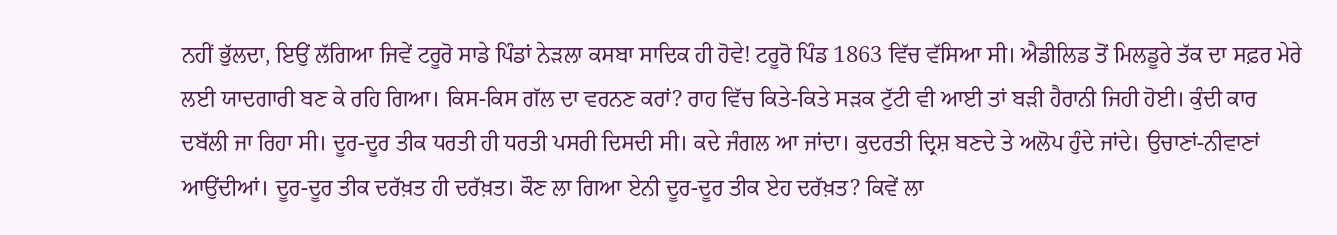ਨਹੀਂ ਭੁੱਲਦਾ, ਇਉਂ ਲੱਗਿਆ ਜਿਵੇਂ ਟਰੂਰੋ ਸਾਡੇ ਪਿੰਡਾਂ ਨੇੜਲਾ ਕਸਬਾ ਸਾਦਿਕ ਹੀ ਹੋਵੇ! ਟਰੂਰੋ ਪਿੰਡ 1863 ਵਿੱਚ ਵੱਸਿਆ ਸੀ। ਐਡੀਲਿਡ ਤੋਂ ਮਿਲਡੂਰੇ ਤੱਕ ਦਾ ਸਫ਼ਰ ਮੇਰੇ ਲਈ ਯਾਦਗਾਰੀ ਬਣ ਕੇ ਰਹਿ ਗਿਆ। ਕਿਸ-ਕਿਸ ਗੱਲ ਦਾ ਵਰਨਣ ਕਰਾਂ? ਰਾਹ ਵਿੱਚ ਕਿਤੇ-ਕਿਤੇ ਸੜਕ ਟੁੱਟੀ ਵੀ ਆਈ ਤਾਂ ਬੜੀ ਹੈਰਾਨੀ ਜਿਹੀ ਹੋਈ। ਕੁੰਦੀ ਕਾਰ ਦਬੱਲੀ ਜਾ ਰਿਹਾ ਸੀ। ਦੂਰ-ਦੂਰ ਤੀਕ ਧਰਤੀ ਹੀ ਧਰਤੀ ਪਸਰੀ ਦਿਸਦੀ ਸੀ। ਕਦੇ ਜੰਗਲ ਆ ਜਾਂਦਾ। ਕੁਦਰਤੀ ਦ੍ਰਿਸ਼ ਬਣਦੇ ਤੇ ਅਲੋਪ ਹੁੰਦੇ ਜਾਂਦੇ। ਉਚਾਣਾਂ-ਨੀਵਾਣਾਂ ਆਉਂਦੀਆਂ। ਦੂਰ-ਦੂਰ ਤੀਕ ਦਰੱਖ਼ਤ ਹੀ ਦਰੱਖ਼ਤ। ਕੌਣ ਲਾ ਗਿਆ ਏਨੀ ਦੂਰ-ਦੂਰ ਤੀਕ ਏਹ ਦਰੱਖ਼ਤ? ਕਿਵੇਂ ਲਾ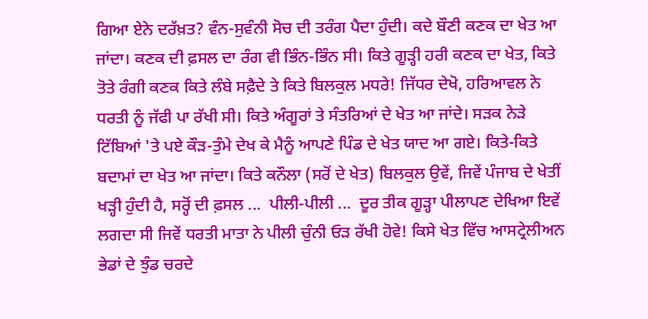ਗਿਆ ਏਨੇ ਦਰੱਖ਼ਤ? ਵੰਨ-ਸੁਵੰਨੀ ਸੋਚ ਦੀ ਤਰੰਗ ਪੈਦਾ ਹੁੰਦੀ। ਕਦੇ ਬੌਣੀ ਕਣਕ ਦਾ ਖੇਤ ਆ ਜਾਂਦਾ। ਕਣਕ ਦੀ ਫ਼ਸਲ ਦਾ ਰੰਗ ਵੀ ਭਿੰਨ-ਭਿੰਨ ਸੀ। ਕਿਤੇ ਗੂੜ੍ਹੀ ਹਰੀ ਕਣਕ ਦਾ ਖੇਤ, ਕਿਤੇ ਤੋਤੇ ਰੰਗੀ ਕਣਕ ਕਿਤੇ ਲੰਬੇ ਸਫ਼ੈਦੇ ਤੇ ਕਿਤੇ ਬਿਲਕੁਲ ਮਧਰੇ! ਜਿੱਧਰ ਦੇਖੋ, ਹਰਿਆਵਲ ਨੇ ਧਰਤੀ ਨੂੰ ਜੱਫੀ ਪਾ ਰੱਖੀ ਸੀ। ਕਿਤੇ ਅੰਗੂਰਾਂ ਤੇ ਸੰਤਰਿਆਂ ਦੇ ਖੇਤ ਆ ਜਾਂਦੇ। ਸੜਕ ਨੇੜੇ ਟਿੱਬਿਆਂ 'ਤੇ ਪਏ ਕੌੜ-ਤੁੰਮੇ ਦੇਖ ਕੇ ਮੈਨੂੰ ਆਪਣੇ ਪਿੰਡ ਦੇ ਖੇਤ ਯਾਦ ਆ ਗਏ। ਕਿਤੇ-ਕਿਤੇ ਬਦਾਮਾਂ ਦਾ ਖੇਤ ਆ ਜਾਂਦਾ। ਕਿਤੇ ਕਨੌਲਾ (ਸਰੋਂ ਦੇ ਖੇਤ) ਬਿਲਕੁਲ ਉਵੇਂ, ਜਿਵੇਂ ਪੰਜਾਬ ਦੇ ਖੇਤੀਂ ਖੜ੍ਹੀ ਹੁੰਦੀ ਹੈ, ਸਰ੍ਹੋਂ ਦੀ ਫ਼ਸਲ ...  ਪੀਲੀ-ਪੀਲੀ ...  ਦੂਰ ਤੀਕ ਗੂੜ੍ਹਾ ਪੀਲਾਪਣ ਦੇਖਿਆ ਇਵੇਂ ਲਗਦਾ ਸੀ ਜਿਵੇਂ ਧਰਤੀ ਮਾਤਾ ਨੇ ਪੀਲੀ ਚੁੰਨੀ ਓੜ ਰੱਖੀ ਹੋਵੇ! ਕਿਸੇ ਖੇਤ ਵਿੱਚ ਆਸਟ੍ਰੇਲੀਅਨ ਭੇਡਾਂ ਦੇ ਝੁੰਡ ਚਰਦੇ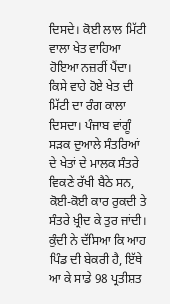ਦਿਸਦੇ। ਕੋਈ ਲਾਲ ਮਿੱਟੀ ਵਾਲਾ ਖੇਤ ਵਾਹਿਆ ਹੋਇਆ ਨਜ਼ਰੀਂ ਪੈਂਦਾ। ਕਿਸੇ ਵਾਹੇ ਹੋਏ ਖੇਤ ਦੀ ਮਿੱਟੀ ਦਾ ਰੰਗ ਕਾਲਾ ਦਿਸਦਾ। ਪੰਜਾਬ ਵਾਂਗੂੰ ਸੜਕ ਦੁਆਲੇ ਸੰਤਰਿਆਂ ਦੇ ਖੇਤਾਂ ਦੇ ਮਾਲਕ ਸੰਤਰੇ ਵਿਕਣੇ ਰੱਖੀ ਬੈਠੇ ਸਨ, ਕੋਈ-ਕੋਈ ਕਾਰ ਰੁਕਦੀ ਤੇ ਸੰਤਰੇ ਖ਼੍ਰੀਦ ਕੇ ਤੁਰ ਜਾਂਦੀ।
ਕੁੰਦੀ ਨੇ ਦੱਸਿਆ ਕਿ ਆਹ ਪਿੰਡ ਦੀ ਬੇਕਰੀ ਹੈ, ਇੱਥੇ ਆ ਕੇ ਸਾਡੇ 98 ਪ੍ਰਤੀਸ਼ਤ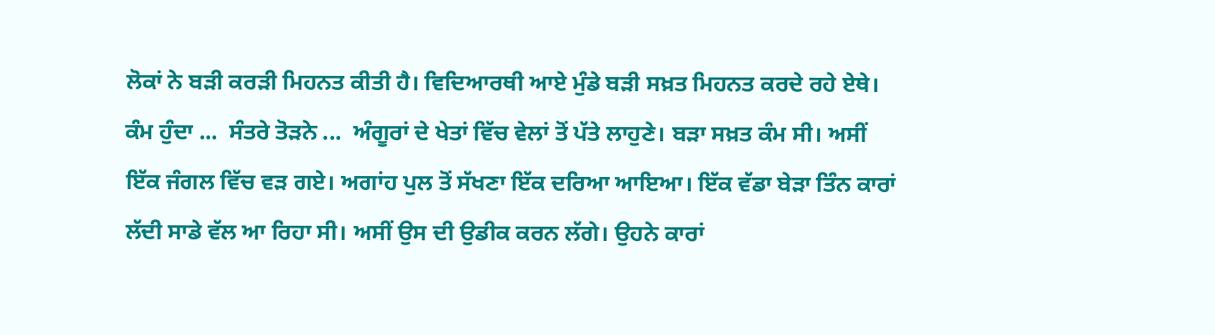ਲੋਕਾਂ ਨੇ ਬੜੀ ਕਰੜੀ ਮਿਹਨਤ ਕੀਤੀ ਹੈ। ਵਿਦਿਆਰਥੀ ਆਏ ਮੁੰਡੇ ਬੜੀ ਸਖ਼ਤ ਮਿਹਨਤ ਕਰਦੇ ਰਹੇ ਏਥੇ। ਕੰਮ ਹੁੰਦਾ ...  ਸੰਤਰੇ ਤੋੜਨੇ ...  ਅੰਗੂਰਾਂ ਦੇ ਖੇਤਾਂ ਵਿੱਚ ਵੇਲਾਂ ਤੋਂ ਪੱਤੇ ਲਾਹੁਣੇ। ਬੜਾ ਸਖ਼ਤ ਕੰਮ ਸੀ। ਅਸੀਂ ਇੱਕ ਜੰਗਲ ਵਿੱਚ ਵੜ ਗਏ। ਅਗਾਂਹ ਪੁਲ ਤੋਂ ਸੱਖਣਾ ਇੱਕ ਦਰਿਆ ਆਇਆ। ਇੱਕ ਵੱਡਾ ਬੇੜਾ ਤਿੰਨ ਕਾਰਾਂ ਲੱਦੀ ਸਾਡੇ ਵੱਲ ਆ ਰਿਹਾ ਸੀ। ਅਸੀਂ ਉਸ ਦੀ ਉਡੀਕ ਕਰਨ ਲੱਗੇ। ਉਹਨੇ ਕਾਰਾਂ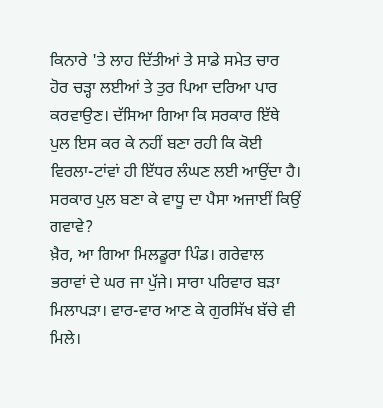ਕਿਨਾਰੇ 'ਤੇ ਲਾਹ ਦਿੱਤੀਆਂ ਤੇ ਸਾਡੇ ਸਮੇਤ ਚਾਰ ਹੋਰ ਚੜ੍ਹਾ ਲਈਆਂ ਤੇ ਤੁਰ ਪਿਆ ਦਰਿਆ ਪਾਰ ਕਰਵਾਉਣ। ਦੱਸਿਆ ਗਿਆ ਕਿ ਸਰਕਾਰ ਇੱਥੇ ਪੁਲ ਇਸ ਕਰ ਕੇ ਨਹੀਂ ਬਣਾ ਰਹੀ ਕਿ ਕੋਈ ਵਿਰਲਾ-ਟਾਂਵਾਂ ਹੀ ਇੱਧਰ ਲੰਘਣ ਲਈ ਆਉਂਦਾ ਹੈ। ਸਰਕਾਰ ਪੁਲ ਬਣਾ ਕੇ ਵਾਧੂ ਦਾ ਪੈਸਾ ਅਜਾਈਂ ਕਿਉਂ ਗਵਾਵੇ?
ਖ਼ੈਰ, ਆ ਗਿਆ ਮਿਲਡੂਰਾ ਪਿੰਡ। ਗਰੇਵਾਲ ਭਰਾਵਾਂ ਦੇ ਘਰ ਜਾ ਪੁੱਜੇ। ਸਾਰਾ ਪਰਿਵਾਰ ਬੜਾ ਮਿਲਾਪੜਾ। ਵਾਰ-ਵਾਰ ਆਣ ਕੇ ਗੁਰਸਿੱਖ ਬੱਚੇ ਵੀ ਮਿਲੇ।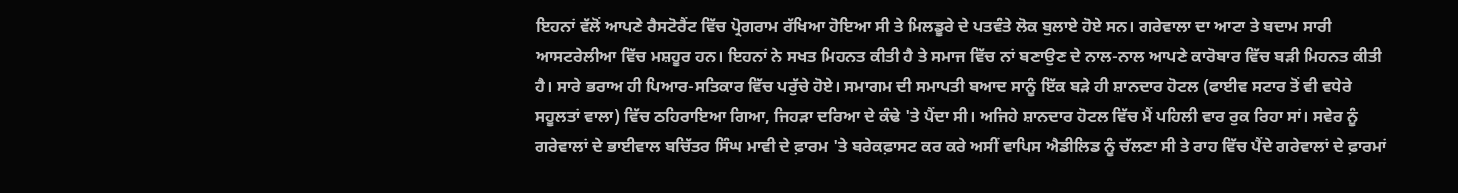ਇਹਨਾਂ ਵੱਲੋਂ ਆਪਣੇ ਰੈਸਟੋਰੈਂਟ ਵਿੱਚ ਪ੍ਰੋਗਰਾਮ ਰੱਖਿਆ ਹੋਇਆ ਸੀ ਤੇ ਮਿਲਡੂਰੇ ਦੇ ਪਤਵੰਤੇ ਲੋਕ ਬੁਲਾਏ ਹੋਏ ਸਨ। ਗਰੇਵਾਲਾ ਦਾ ਆਟਾ ਤੇ ਬਦਾਮ ਸਾਰੀ ਆਸਟਰੇਲੀਆ ਵਿੱਚ ਮਸ਼ਹੂਰ ਹਨ। ਇਹਨਾਂ ਨੇ ਸਖਤ ਮਿਹਨਤ ਕੀਤੀ ਹੈ ਤੇ ਸਮਾਜ ਵਿੱਚ ਨਾਂ ਬਣਾਉਣ ਦੇ ਨਾਲ-ਨਾਲ ਆਪਣੇ ਕਾਰੋਬਾਰ ਵਿੱਚ ਬੜੀ ਮਿਹਨਤ ਕੀਤੀ ਹੈ। ਸਾਰੇ ਭਰਾਅ ਹੀ ਪਿਆਰ-ਸਤਿਕਾਰ ਵਿੱਚ ਪਰੁੱਚੇ ਹੋਏ। ਸਮਾਗਮ ਦੀ ਸਮਾਪਤੀ ਬਆਦ ਸਾਨੂੰ ਇੱਕ ਬੜੇ ਹੀ ਸ਼ਾਨਦਾਰ ਹੋਟਲ (ਫਾਈਵ ਸਟਾਰ ਤੋਂ ਵੀ ਵਧੇਰੇ ਸਹੂਲਤਾਂ ਵਾਲਾ) ਵਿੱਚ ਠਹਿਰਾਇਆ ਗਿਆ, ਜਿਹੜਾ ਦਰਿਆ ਦੇ ਕੰਢੇ 'ਤੇ ਪੈਂਦਾ ਸੀ। ਅਜਿਹੇ ਸ਼ਾਨਦਾਰ ਹੋਟਲ ਵਿੱਚ ਮੈਂ ਪਹਿਲੀ ਵਾਰ ਰੁਕ ਰਿਹਾ ਸਾਂ। ਸਵੇਰ ਨੂੰ ਗਰੇਵਾਲਾਂ ਦੇ ਭਾਈਵਾਲ ਬਚਿੱਤਰ ਸਿੰਘ ਮਾਵੀ ਦੇ ਫ਼ਾਰਮ 'ਤੇ ਬਰੇਕਫ਼ਾਸਟ ਕਰ ਕਰੇ ਅਸੀਂ ਵਾਪਿਸ ਐਡੀਲਿਡ ਨੂੰ ਚੱਲਣਾ ਸੀ ਤੇ ਰਾਹ ਵਿੱਚ ਪੈਂਦੇ ਗਰੇਵਾਲਾਂ ਦੇ ਫ਼ਾਰਮਾਂ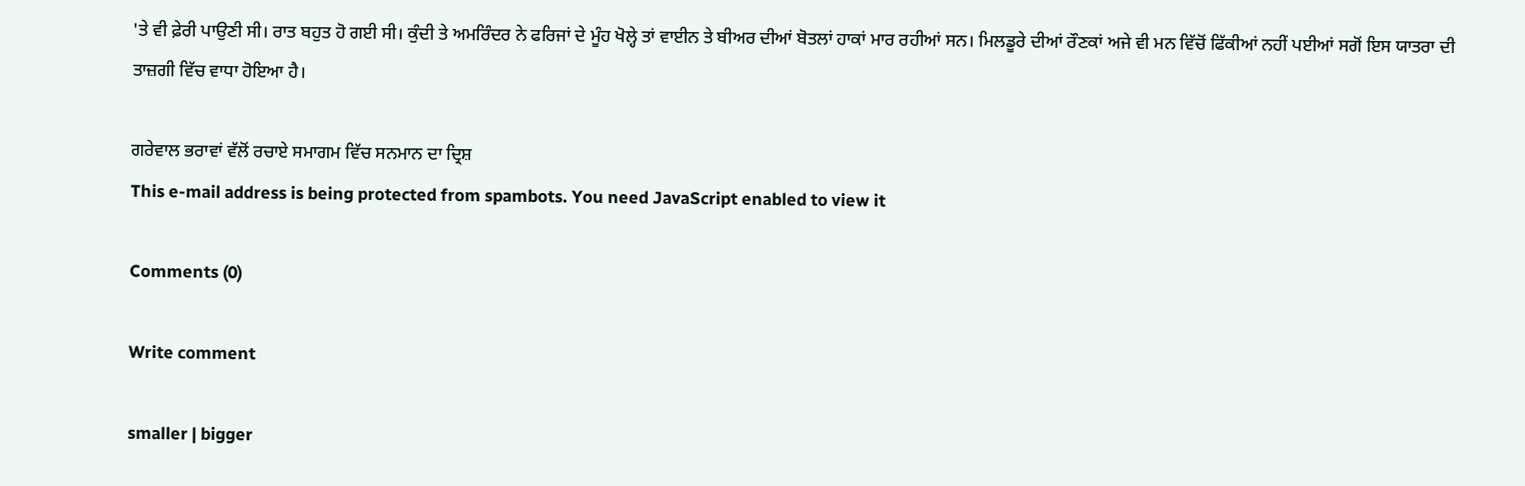'ਤੇ ਵੀ ਫ਼ੇਰੀ ਪਾਉਣੀ ਸੀ। ਰਾਤ ਬਹੁਤ ਹੋ ਗਈ ਸੀ। ਕੁੰਦੀ ਤੇ ਅਮਰਿੰਦਰ ਨੇ ਫਰਿਜਾਂ ਦੇ ਮੂੰਹ ਖੋਲ੍ਹੇ ਤਾਂ ਵਾਈਨ ਤੇ ਬੀਅਰ ਦੀਆਂ ਬੋਤਲਾਂ ਹਾਕਾਂ ਮਾਰ ਰਹੀਆਂ ਸਨ। ਮਿਲਡੂਰੇ ਦੀਆਂ ਰੌਣਕਾਂ ਅਜੇ ਵੀ ਮਨ ਵਿੱਚੋਂ ਫਿੱਕੀਆਂ ਨਹੀਂ ਪਈਆਂ ਸਗੋਂ ਇਸ ਯਾਤਰਾ ਦੀ ਤਾਜ਼ਗੀ ਵਿੱਚ ਵਾਧਾ ਹੋਇਆ ਹੈ।

ਗਰੇਵਾਲ ਭਰਾਵਾਂ ਵੱਲੋਂ ਰਚਾਏ ਸਮਾਗਮ ਵਿੱਚ ਸਨਮਾਨ ਦਾ ਦ੍ਰਿਸ਼
This e-mail address is being protected from spambots. You need JavaScript enabled to view it

Comments (0)

Write comment

smaller | bigger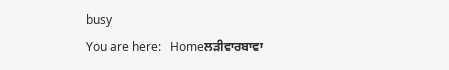busy
You are here:   Homeਲੜੀਵਾਰਬਾਵਾ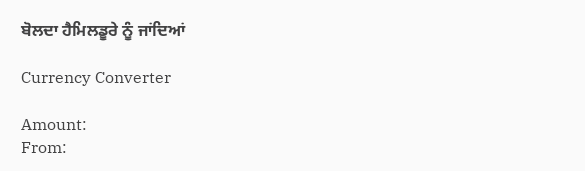ਬੋਲਦਾ ਹੈਮਿਲਡੂਰੇ ਨੂੰ ਜਾਂਦਿਆਂ

Currency Converter

Amount:
From: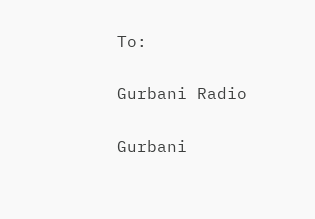To:


Gurbani Radio


Gurbani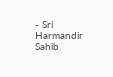- Sri Harmandir Sahib